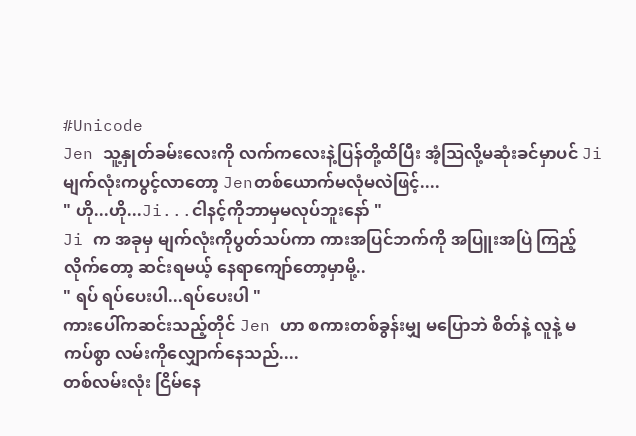#Unicode
Jen သူ့နှုတ်ခမ်းလေးကို လက်ကလေးနဲ့ပြန်တို့ထိပြီး အံ့သြလို့မဆုံးခင်မှာပင် Ji မျက်လုံးကပွင့်လာတော့ Jenတစ်ယောက်မလုံမလဲဖြင့်....
" ဟို...ဟို...Ji...ငါနင့်ကိုဘာမှမလုပ်ဘူးနော် "
Ji က အခုမှ မျက်လုံးကိုပွတ်သပ်ကာ ကားအပြင်ဘက်ကို အပြူးအပြဲ ကြည့်လိုက်တော့ ဆင်းရမယ့် နေရာကျော်တော့မှာမို့..
" ရပ် ရပ်ပေးပါ...ရပ်ပေးပါ "
ကားပေါ်ကဆင်းသည့်တိုင် Jen ဟာ စကားတစ်ခွန်းမျှ မပြောဘဲ စိတ်နဲ့ လူနဲ့ မကပ်စွာ လမ်းကိုလျှောက်နေသည်....
တစ်လမ်းလုံး ငြိမ်နေ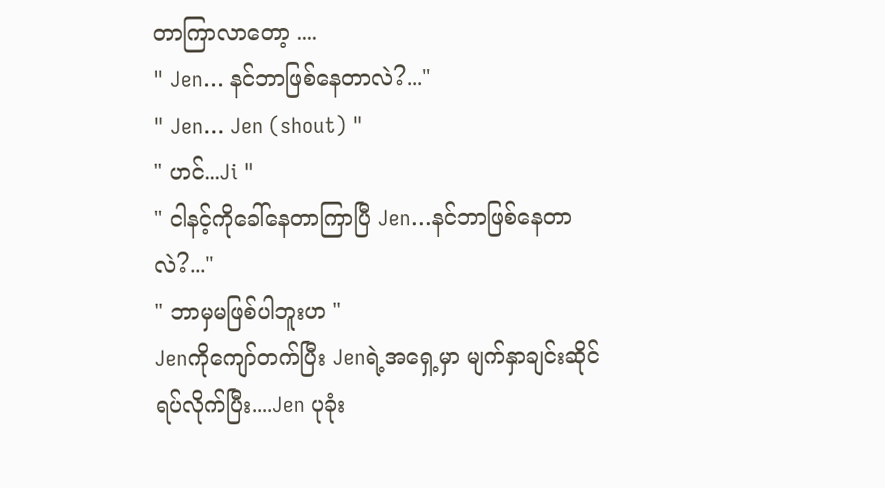တာကြာလာတော့ ....
" Jen... နင်ဘာဖြစ်နေတာလဲ?..."
" Jen... Jen (shout) "
" ဟင်...Ji "
" ငါနင့်ကိုခေါ်နေတာကြာပြီ Jen...နင်ဘာဖြစ်နေတာလဲ?..."
" ဘာမှမဖြစ်ပါဘူးဟ "
Jenကိုကျော်တက်ပြီး Jenရဲ့အရှေ့မှာ မျက်နှာချင်းဆိုင်ရပ်လိုက်ပြီး....Jen ပုခုံး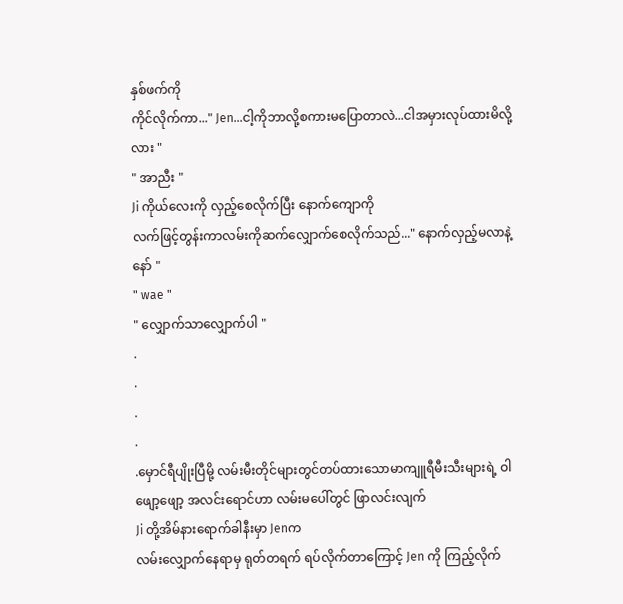နှစ်ဖက်ကို
ကိုင်လိုက်ကာ..." Jen...ငါ့ကိုဘာလို့စကားမပြောတာလဲ...ငါအမှားလုပ်ထားမိလို့လား "
" အာညီး "
Ji ကိုယ်လေးကို လှည့်စေလိုက်ပြီး နောက်ကျောကို
လက်ဖြင့်တွန်းကာလမ်းကိုဆက်လျှောက်စေလိုက်သည်..." နောက်လှည့်မလာနဲ့နော် "
" wae "
" လျှောက်သာလျှောက်ပါ "
.
.
.
.
.မှောင်ရီပျိုးပြီမို့ လမ်းမီးတိုင်များတွင်တပ်ထားသောမာကျူရီမီးသီးများရဲ့ ဝါဖျော့ဖျော့ အလင်းရောင်ဟာ လမ်းမပေါ်တွင် ဖြာလင်းလျက်
Ji တို့အိမ်နားရောက်ခါနီးမှာ Jenက
လမ်းလျှောက်နေရာမှ ရုတ်တရက် ရပ်လိုက်တာကြောင့် Jen ကို ကြည့်လိုက်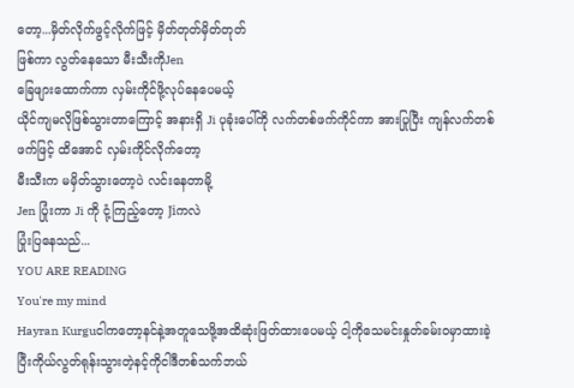တော့...မှိတ်လိုက်ဖွင့်လိုက်ဖြင့် မှိတ်တုတ်မှိတ်တုတ်
ဖြစ်ကာ လွတ်နေသော မီးသီးကိုJen
ခြေဖျားထောက်ကာ လှမ်းကိုင်ဖို့လုပ်နေပေမယ့်
ယိုင်ကျမလိုဖြစ်သွားတာကြောင့် အနားရှိ Ji ပုခုံးပေါ်ကို လက်တစ်ဖက်ကိုင်ကာ အားပြုပြီး ကျန်လက်တစ်ဖက်ဖြင့် ထိအောင် လှမ်းကိုင်လိုက်တော့
မီးသီးက မမှိတ်သွားတော့ပဲ လင်းနေတာမို့
Jen ပြုံးကာ Ji ကို ငုံ့ကြည့်တော့ Jiကလဲ
ပြုံးပြနေသည်...
YOU ARE READING
You're my mind
Hayran Kurguငါကတော့နင်နဲ့အတူသေဖို့အထိဆုံးဖြတ်ထားပေမယ့် ငါ့ကိုသေမင်းနှုတ်ခမ်းဝမှာထားခဲ့ပြီးကိုယ်လွတ်ရုန်းသွားတဲ့နင့်ကိုငါဒီတစ်သက်ဘယ်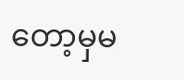တော့မှမ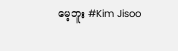မေ့ဘူး #Kim Jisoo